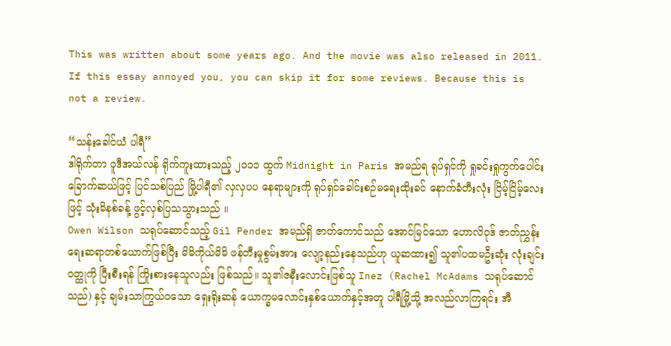This was written about some years ago. And the movie was also released in 2011. If this essay annoyed you, you can skip it for some reviews. Because this is not a review.

“သန်းခေါင်ယံ ပါရီ”
ဒါရိုက်တာ ဝူဒီအယ်လန် ရိုက်ကူးထားသည့် ၂၀၁၁ ထွက် Midnight in Paris အမည်ရ ရုပ်ရှင်ကို ရှုခင်းရှုကွက်ပေါင်း ခြောက်ဆယ်ဖြင့် ပြင်သစ်ပြည် မြို့ပါရီ၏ လှလှပပ နေရာများကို ရုပ်ရှင်ခေါင်းစဉ်မရေးထိုးခင် နောက်ခံတီးလုံး ငြိမ့်ငြိမ့်လေးဖြင့် သုံးမိနစ်ခန့် ဖွင့်လှစ်ပြသသွားသည် ။
Owen Wilson သရုပ်ဆောင်သည့် Gil Pender အမည်ရှိ ဇာတ်ကောင်သည် အောင်မြင်သော ဟောလိဝုဒ် ဇာတ်ညွှန်းရေးဆရာတစ်ယောက်ဖြစ်ပြီး မိမိကိုယ်မိမိ ဖန်တီးမှုစွမ်းအား လျော့နည်းနေသည်ဟု ယူဆထား၍ သူ၏ပထမဦးဆုံး လုံးချင်းဝတ္ထုကို ပြီးစီးရန် ကြိုးစားနေသူလည်း ဖြစ်သည်။ သူ၏ဇနီးလောင်းဖြစ်သူ Inez (Rachel McAdams သရုပ်ဆောင်သည်) နှင့် ချမ်းသာကြွယ်ဝသော ရှေးရိုးဆန် ယောက္ခမလောင်းနှစ်ယောက်နှင့်အတူ ပါရီမြို့သို့ အလည်လာကြရင်း အီ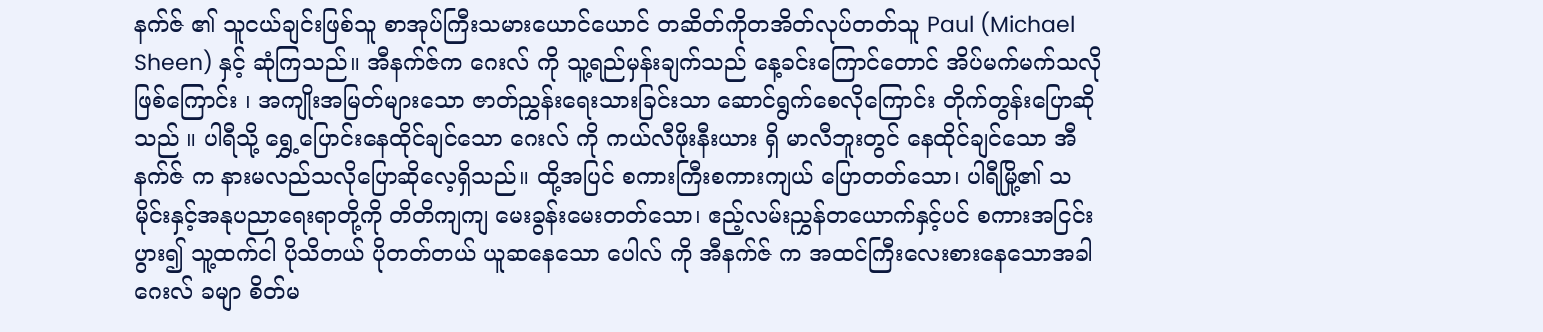နက်ဇ် ၏ သူငယ်ချင်းဖြစ်သူ စာအုပ်ကြီးသမားယောင်ယောင် တဆိတ်ကိုတအိတ်လုပ်တတ်သူ Paul (Michael Sheen) နှင့် ဆုံကြသည်။ အီနက်ဇ်က ဂေးလ် ကို သူ့ရည်မှန်းချက်သည် နေ့ခင်းကြောင်တောင် အိပ်မက်မက်သလိုဖြစ်ကြောင်း ၊ အကျိုးအမြတ်များသော ဇာတ်ညွှန်းရေးသားခြင်းသာ ဆောင်ရွက်စေလိုကြောင်း တိုက်တွန်းပြောဆိုသည် ။ ပါရီသို့ ရွှေ့ပြောင်းနေထိုင်ချင်သော ဂေးလ် ကို ကယ်လီဖိုးနီးယား ရှိ မာလီဘူးတွင် နေထိုင်ချင်သော အီနက်ဇ် က နားမလည်သလိုပြောဆိုလေ့ရှိသည်။ ထို့အပြင် စကားကြီးစကားကျယ် ပြောတတ်သော၊ ပါရီမြို့၏ သမိုင်းနှင့်အနုပညာရေးရာတို့ကို တိတိကျကျ မေးခွန်းမေးတတ်သော၊ ဧည့်လမ်းညွှန်တယောက်နှင့်ပင် စကားအငြင်းပွား၍ သူ့ထက်ငါ ပိုသိတယ် ပိုတတ်တယ် ယူဆနေသော ပေါလ် ကို အီနက်ဇ် က အထင်ကြီးလေးစားနေသောအခါ ဂေးလ် ခမျာ စိတ်မ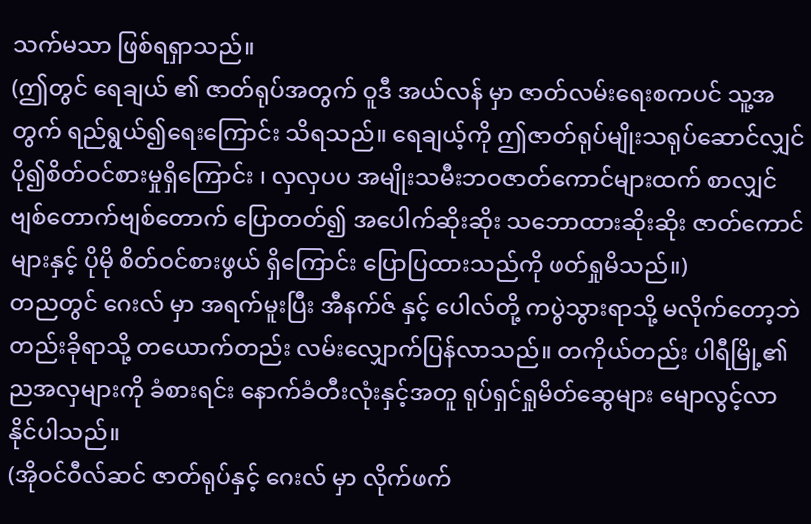သက်မသာ ဖြစ်ရရှာသည်။
(ဤတွင် ရေချယ် ၏ ဇာတ်ရုပ်အတွက် ဝူဒီ အယ်လန် မှာ ဇာတ်လမ်းရေးစကပင် သူ့အတွက် ရည်ရွယ်၍ရေးကြောင်း သိရသည်။ ရေချယ့်ကို ဤဇာတ်ရုပ်မျိုးသရုပ်ဆောင်လျှင် ပို၍စိတ်ဝင်စားမှုရှိကြောင်း ၊ လှလှပပ အမျိုးသမီးဘဝဇာတ်ကောင်များထက် စာလျှင် ဗျစ်တောက်ဗျစ်တောက် ပြောတတ်၍ အပေါက်ဆိုးဆိုး သဘောထားဆိုးဆိုး ဇာတ်ကောင်များနှင့် ပိုမို စိတ်ဝင်စားဖွယ် ရှိကြောင်း ပြောပြထားသည်ကို ဖတ်ရှုမိသည်။)
တညတွင် ဂေးလ် မှာ အရက်မူးပြီး အီနက်ဇ် နှင့် ပေါလ်တို့ ကပွဲသွားရာသို့ မလိုက်တော့ဘဲ တည်းခိုရာသို့ တယောက်တည်း လမ်းလျှောက်ပြန်လာသည်။ တကိုယ်တည်း ပါရီမြို့၏ ညအလှများကို ခံစားရင်း နောက်ခံတီးလုံးနှင့်အတူ ရုပ်ရှင်ရှုမိတ်ဆွေများ မျောလွင့်လာနိုင်ပါသည်။
(အိုဝင်ဝီလ်ဆင် ဇာတ်ရုပ်နှင့် ဂေးလ် မှာ လိုက်ဖက်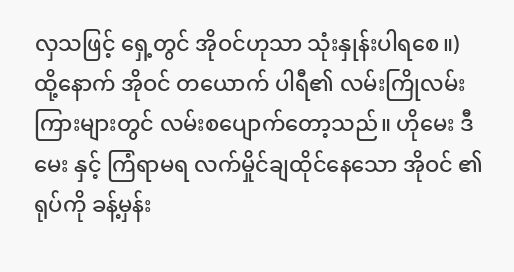လှသဖြင့် ရှေ့တွင် အိုဝင်ဟုသာ သုံးနှုန်းပါရစေ။)
ထို့နောက် အိုဝင် တယောက် ပါရီ၏ လမ်းကြိုလမ်းကြားများတွင် လမ်းစပျောက်တော့သည်။ ဟိုမေး ဒီမေး နှင့် ကြံရာမရ လက်မှိုင်ချထိုင်နေသော အိုဝင် ၏ ရုပ်ကို ခန့်မှန်း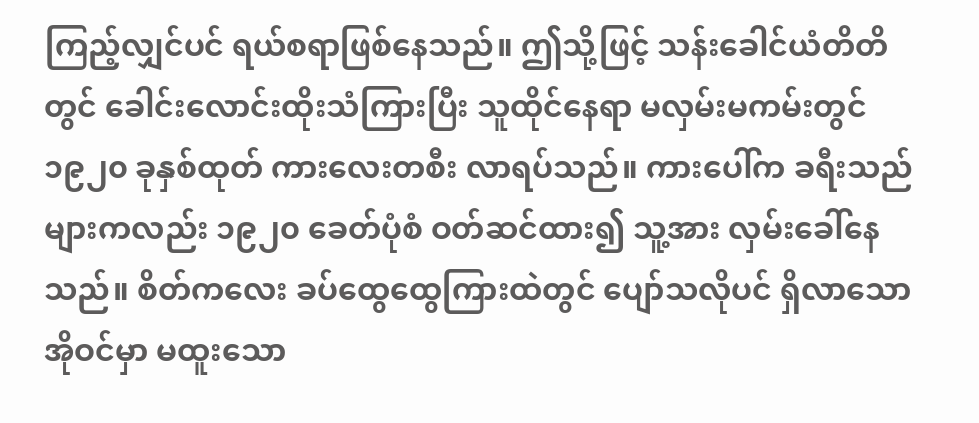ကြည့်လျှင်ပင် ရယ်စရာဖြစ်နေသည်။ ဤသို့ဖြင့် သန်းခေါင်ယံတိတိတွင် ခေါင်းလောင်းထိုးသံကြားပြီး သူထိုင်နေရာ မလှမ်းမကမ်းတွင် ၁၉၂၀ ခုနှစ်ထုတ် ကားလေးတစီး လာရပ်သည်။ ကားပေါ်က ခရီးသည်များကလည်း ၁၉၂၀ ခေတ်ပုံစံ ဝတ်ဆင်ထား၍ သူ့အား လှမ်းခေါ်နေသည်။ စိတ်ကလေး ခပ်ထွေထွေကြားထဲတွင် ပျော်သလိုပင် ရှိလာသော အိုဝင်မှာ မထူးသော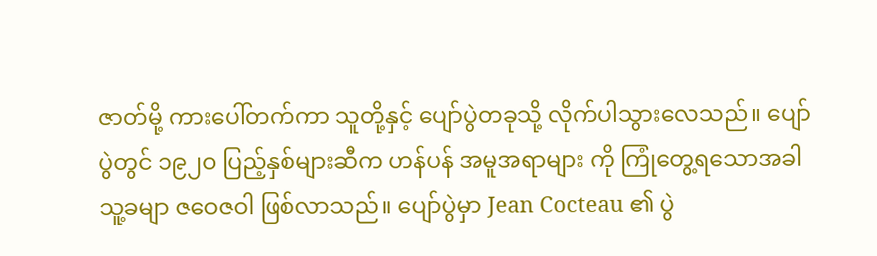ဇာတ်မို့ ကားပေါ်တက်ကာ သူတို့နှင့် ပျော်ပွဲတခုသို့ လိုက်ပါသွားလေသည်။ ပျော်ပွဲတွင် ၁၉၂၀ ပြည့်နှစ်များဆီက ဟန်ပန် အမူအရာများ ကို ကြုံတွေ့ရသောအခါ သူ့ခမျာ ဇဝေဇဝါ ဖြစ်လာသည်။ ပျော်ပွဲမှာ Jean Cocteau ၏ ပွဲ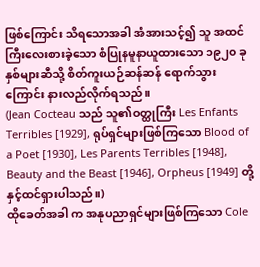ဖြစ်ကြောင်း သိရသောအခါ အံအားသင့်၍ သူ အထင်ကြီးလေးစားခဲ့သော စံပြုနမူနာယူထားသော ၁၉၂၀ ခုနှစ်များဆီသို့ စိတ်ကူးယဉ်ဆန်ဆန် ရောက်သွားကြောင်း နားလည်လိုက်ရသည်။
(Jean Cocteau သည် သူ၏ဝတ္ထုကြီး Les Enfants Terribles [1929], ရုပ်ရှင်များဖြစ်ကြသော Blood of a Poet [1930], Les Parents Terribles [1948], Beauty and the Beast [1946], Orpheus [1949] တို့နှင့်ထင်ရှားပါသည်။)
ထိုခေတ်အခါ က အနုပညာရှင်များဖြစ်ကြသော Cole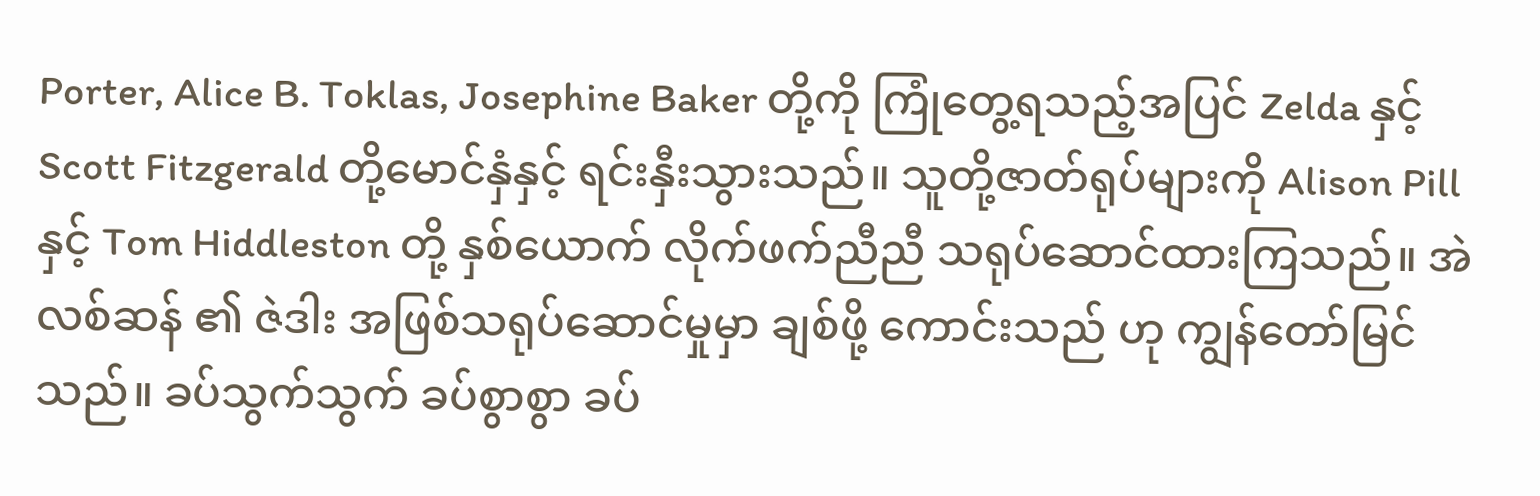Porter, Alice B. Toklas, Josephine Baker တို့ကို ကြုံတွေ့ရသည့်အပြင် Zelda နှင့် Scott Fitzgerald တို့မောင်နှံနှင့် ရင်းနှီးသွားသည်။ သူတို့ဇာတ်ရုပ်များကို Alison Pill နှင့် Tom Hiddleston တို့ နှစ်ယောက် လိုက်ဖက်ညီညီ သရုပ်ဆောင်ထားကြသည်။ အဲလစ်ဆန် ၏ ဇဲဒါး အဖြစ်သရုပ်ဆောင်မှုမှာ ချစ်ဖို့ ကောင်းသည် ဟု ကျွန်တော်မြင်သည်။ ခပ်သွက်သွက် ခပ်စွာစွာ ခပ်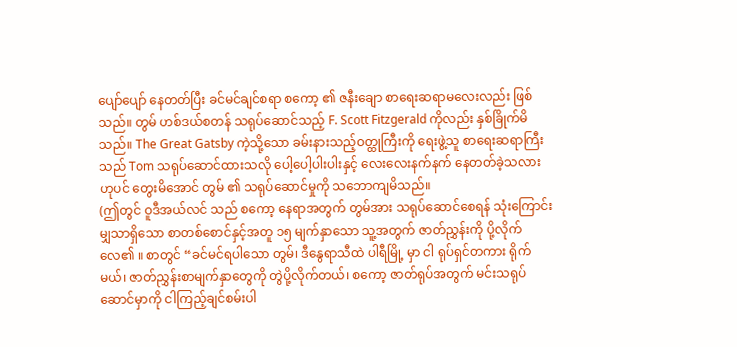ပျော်ပျော် နေတတ်ပြီး ခင်မင်ချင်စရာ စကော့ ၏ ဇနီးချော စာရေးဆရာမလေးလည်း ဖြစ်သည်။ တွမ် ဟစ်ဒယ်စတန် သရုပ်ဆောင်သည့် F. Scott Fitzgerald ကိုလည်း နှစ်ခြိုက်မိသည်။ The Great Gatsby ကဲ့သို့သော ခမ်းနားသည့်ဝတ္ထုကြီးကို ရေးဖွဲ့သူ စာရေးဆရာကြီးသည် Tom သရုပ်ဆောင်ထားသလို ပေါ့ပေါ့ပါးပါးနှင့် လေးလေးနက်နက် နေတတ်ခဲ့သလားဟုပင် တွေးမိအောင် တွမ် ၏ သရုပ်ဆောင်မှုကို သဘောကျမိသည်။
(ဤတွင် ဝူဒီအယ်လင် သည် စကော့ နေရာအတွက် တွမ်အား သရုပ်ဆောင်စေရန် သုံးကြောင်းမျှသာရှိသော စာတစ်စောင်နှင့်အတူ ၁၅ မျက်နှာသော သူ့အတွက် ဇာတ်ညွှန်းကို ပို့လိုက်လေ၏ ။ စာတွင် “ခင်မင်ရပါသော တွမ်၊ ဒီနွေရာသီထဲ ပါရီမြို့ မှာ ငါ ရုပ်ရှင်တကား ရိုက်မယ်၊ ဇာတ်ညွှန်းစာမျက်နှာတွေကို တွဲပို့လိုက်တယ်၊ စကော့ ဇာတ်ရုပ်အတွက် မင်းသရုပ်ဆောင်မှာကို ငါကြည့်ချင်စမ်းပါ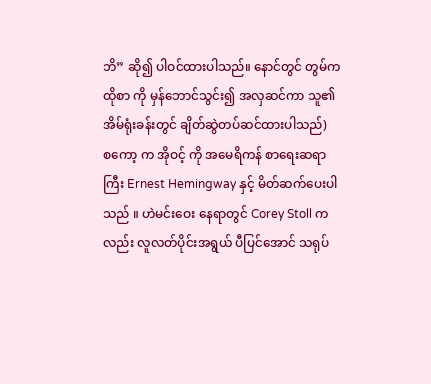ဘိ” ဆို၍ ပါဝင်ထားပါသည်။ နောင်တွင် တွမ်က ထိုစာ ကို မှန်ဘောင်သွင်း၍ အလှဆင်ကာ သူ၏ အိမ်ရုံးခန်းတွင် ချိတ်ဆွဲတပ်ဆင်ထားပါသည်)
စကော့ က အိုဝင့် ကို အမေရိကန် စာရေးဆရာကြီး Ernest Hemingway နှင့် မိတ်ဆက်ပေးပါသည် ။ ဟဲမင်းဝေး နေရာတွင် Corey Stoll ကလည်း လူလတ်ပိုင်းအရွယ် ပီပြင်အောင် သရုပ်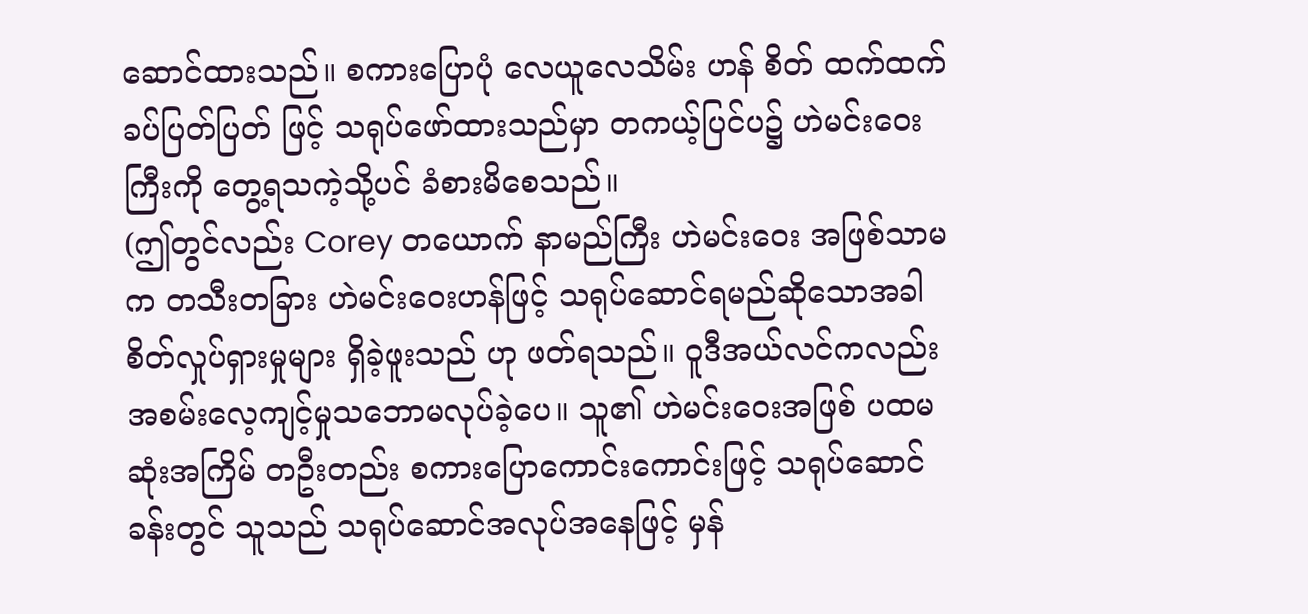ဆောင်ထားသည်။ စကားပြောပုံ လေယူလေသိမ်း ဟန် စိတ် ထက်ထက် ခပ်ပြတ်ပြတ် ဖြင့် သရုပ်ဖော်ထားသည်မှာ တကယ့်ပြင်ပ၌ ဟဲမင်းဝေး ကြီးကို တွေ့ရသကဲ့သို့ပင် ခံစားမိစေသည်။
(ဤတွင်လည်း Corey တယောက် နာမည်ကြီး ဟဲမင်းဝေး အဖြစ်သာမက တသီးတခြား ဟဲမင်းဝေးဟန်ဖြင့် သရုပ်ဆောင်ရမည်ဆိုသောအခါ စိတ်လှုပ်ရှားမှုများ ရှိခဲ့ဖူးသည် ဟု ဖတ်ရသည်။ ဝူဒီအယ်လင်ကလည်း အစမ်းလေ့ကျင့်မှုသဘောမလုပ်ခဲ့ပေ။ သူ၏ ဟဲမင်းဝေးအဖြစ် ပထမဆုံးအကြိမ် တဦးတည်း စကားပြောကောင်းကောင်းဖြင့် သရုပ်ဆောင်ခန်းတွင် သူသည် သရုပ်ဆောင်အလုပ်အနေဖြင့် မှန်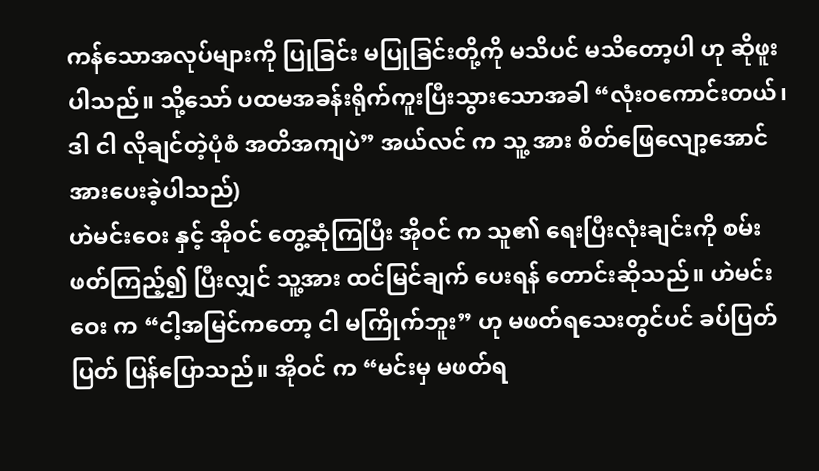ကန်သောအလုပ်များကို ပြုခြင်း မပြုခြင်းတို့ကို မသိပင် မသိတော့ပါ ဟု ဆိုဖူးပါသည်။ သို့သော် ပထမအခန်းရိုက်ကူးပြီးသွားသောအခါ “လုံးဝကောင်းတယ်၊ ဒါ ငါ လိုချင်တဲ့ပုံစံ အတိအကျပဲ” အယ်လင် က သူ့ အား စိတ်ဖြေလျော့အောင် အားပေးခဲ့ပါသည်)
ဟဲမင်းဝေး နှင့် အိုဝင် တွေ့ဆုံကြပြီး အိုဝင် က သူ၏ ရေးပြီးလုံးချင်းကို စမ်းဖတ်ကြည့်၍ ပြီးလျှင် သူ့အား ထင်မြင်ချက် ပေးရန် တောင်းဆိုသည်။ ဟဲမင်းဝေး က “ငါ့အမြင်ကတော့ ငါ မကြိုက်ဘူး” ဟု မဖတ်ရသေးတွင်ပင် ခပ်ပြတ်ပြတ် ပြန်ပြောသည်။ အိုဝင် က “မင်းမှ မဖတ်ရ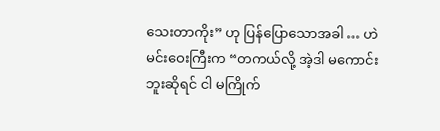သေးတာကိုး” ဟု ပြန်ပြောသောအခါ … ဟဲမင်းဝေးကြီးက “တကယ်လို့ အဲ့ဒါ မကောင်းဘူးဆိုရင် ငါ မကြိုက်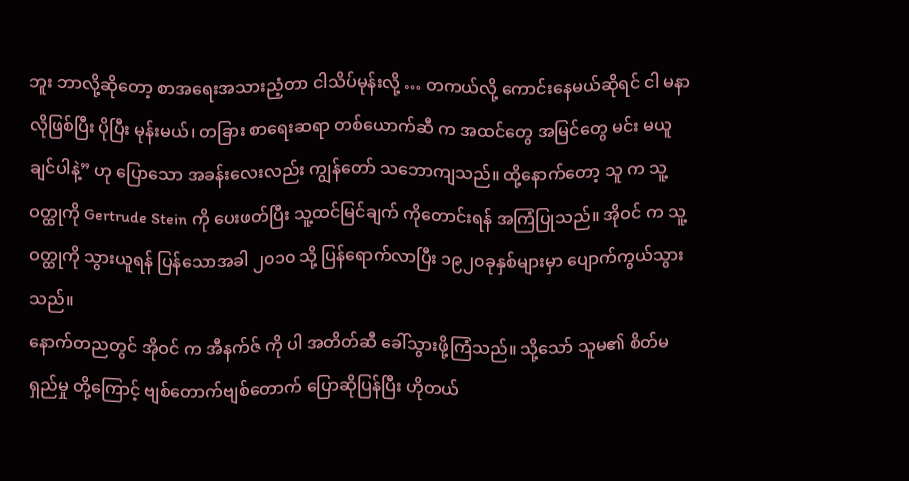ဘူး ဘာလို့ဆိုတော့ စာအရေးအသားညံ့တာ ငါသိပ်မုန်းလို့ … တကယ်လို့ ကောင်းနေမယ်ဆိုရင် ငါ မနာလိုဖြစ်ပြီး ပိုပြီး မုန်းမယ်၊ တခြား စာရေးဆရာ တစ်ယောက်ဆီ က အထင်တွေ အမြင်တွေ မင်း မယူချင်ပါနဲ့” ဟု ပြောသော အခန်းလေးလည်း ကျွန်တော် သဘောကျသည်။ ထို့နောက်တော့ သူ က သူ့ ဝတ္ထုကို Gertrude Stein ကို ပေးဖတ်ပြီး သူ့ထင်မြင်ချက် ကိုတောင်းရန် အကြံပြုသည်။ အိုဝင် က သူ့ ဝတ္ထုကို သွားယူရန် ပြန်သောအခါ ၂၀၁၀ သို့ ပြန်ရောက်လာပြီး ၁၉၂၀ခုနှစ်များမှာ ပျောက်ကွယ်သွားသည်။
နောက်တညတွင် အိုဝင် က အီနက်ဇ် ကို ပါ အတိတ်ဆီ ခေါ်သွားဖို့ကြံသည်။ သို့သော် သူမ၏ စိတ်မရှည်မှု တို့ကြောင့် ဗျစ်တောက်ဗျစ်တောက် ပြောဆိုပြန်ပြီး ဟိုတယ်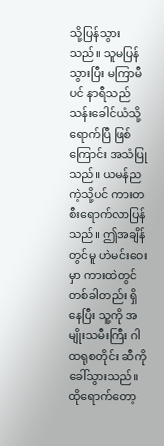သို့ပြန်သွားသည်။ သူမပြန်သွားပြီး မကြာမီပင် နာရီသည် သန်းခေါင်ယံသို့ရောက်ပြီ ဖြစ်ကြောင်း အသံပြုသည်။ ယမန်ညကဲ့သို့ပင် ကားတစီးရောက်လာပြန်သည်။ ဤအချိန်တွင်မူ ဟဲမင်းဝေးမှာ ကားထဲတွင် တစ်ခါတည်း ရှိနေပြီး သူ့ကို အမျိုးသမီးကြီး ဂါထရုစတိုင်း ဆီကို ခေါ်သွားသည်။ ထိုရောက်တော့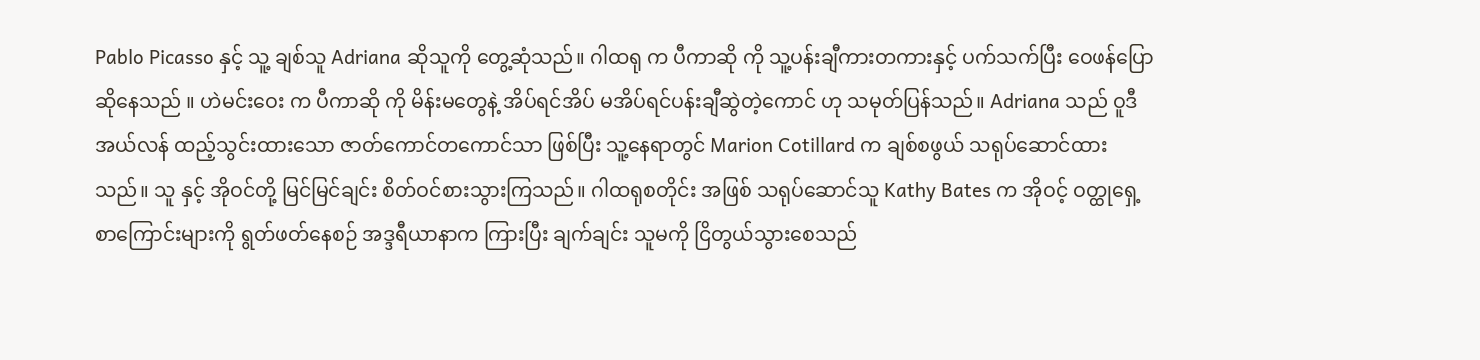Pablo Picasso နှင့် သူ့ ချစ်သူ Adriana ဆိုသူကို တွေ့ဆုံသည်။ ဂါထရု က ပီကာဆို ကို သူ့ပန်းချီကားတကားနှင့် ပက်သက်ပြီး ဝေဖန်ပြောဆိုနေသည် ။ ဟဲမင်းဝေး က ပီကာဆို ကို မိန်းမတွေနဲ့ အိပ်ရင်အိပ် မအိပ်ရင်ပန်းချီဆွဲတဲ့ကောင် ဟု သမုတ်ပြန်သည်။ Adriana သည် ဝူဒီအယ်လန် ထည့်သွင်းထားသော ဇာတ်ကောင်တကောင်သာ ဖြစ်ပြီး သူ့နေရာတွင် Marion Cotillard က ချစ်စဖွယ် သရုပ်ဆောင်ထားသည်။ သူ နှင့် အိုဝင်တို့ မြင်မြင်ချင်း စိတ်ဝင်စားသွားကြသည်။ ဂါထရုစတိုင်း အဖြစ် သရုပ်ဆောင်သူ Kathy Bates က အိုဝင့် ဝတ္ထုရှေ့စာကြောင်းများကို ရွတ်ဖတ်နေစဉ် အဒ္ဒရီယာနာက ကြားပြီး ချက်ချင်း သူမကို ငြိတွယ်သွားစေသည်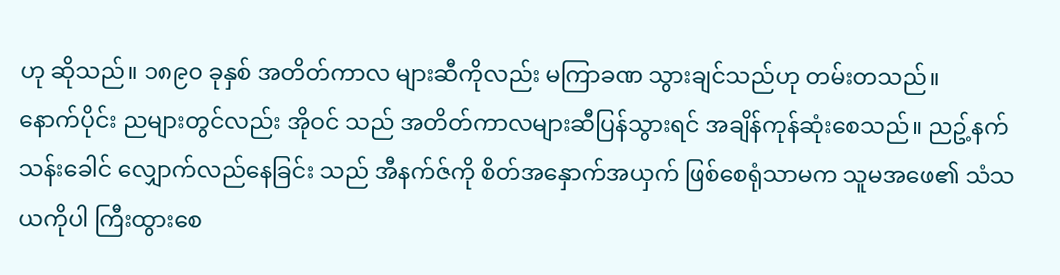ဟု ဆိုသည်။ ၁၈၉၀ ခုနှစ် အတိတ်ကာလ များဆီကိုလည်း မကြာခဏ သွားချင်သည်ဟု တမ်းတသည်။
နောက်ပိုင်း ညများတွင်လည်း အိုဝင် သည် အတိတ်ကာလများဆီပြန်သွားရင် အချိန်ကုန်ဆုံးစေသည်။ ညဥ့်နက်သန်းခေါင် လျှောက်လည်နေခြင်း သည် အီနက်ဇ်ကို စိတ်အနှောက်အယှက် ဖြစ်စေရုံသာမက သူမအဖေ၏ သံသယကိုပါ ကြီးထွားစေ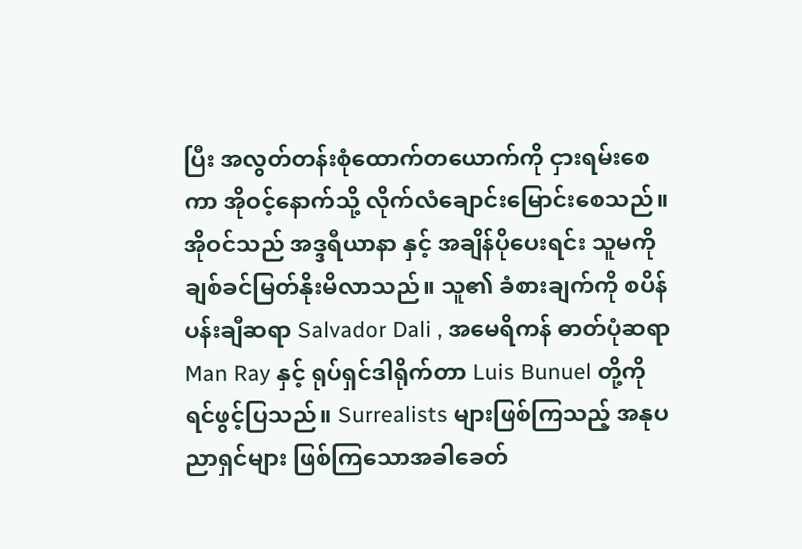ပြီး အလွတ်တန်းစုံထောက်တယောက်ကို ငှားရမ်းစေကာ အိုဝင့်နောက်သို့ လိုက်လံချောင်းမြောင်းစေသည်။
အိုဝင်သည် အဒ္ဒရီယာနာ နှင့် အချိန်ပိုပေးရင်း သူမကို ချစ်ခင်မြတ်နိုးမိလာသည်။ သူ၏ ခံစားချက်ကို စပိန် ပန်းချီဆရာ Salvador Dali , အမေရိကန် ဓာတ်ပုံဆရာ Man Ray နှင့် ရုပ်ရှင်ဒါရိုက်တာ Luis Bunuel တို့ကို ရင်ဖွင့်ပြသည်။ Surrealists များဖြစ်ကြသည့် အနုပညာရှင်များ ဖြစ်ကြသောအခါခေတ်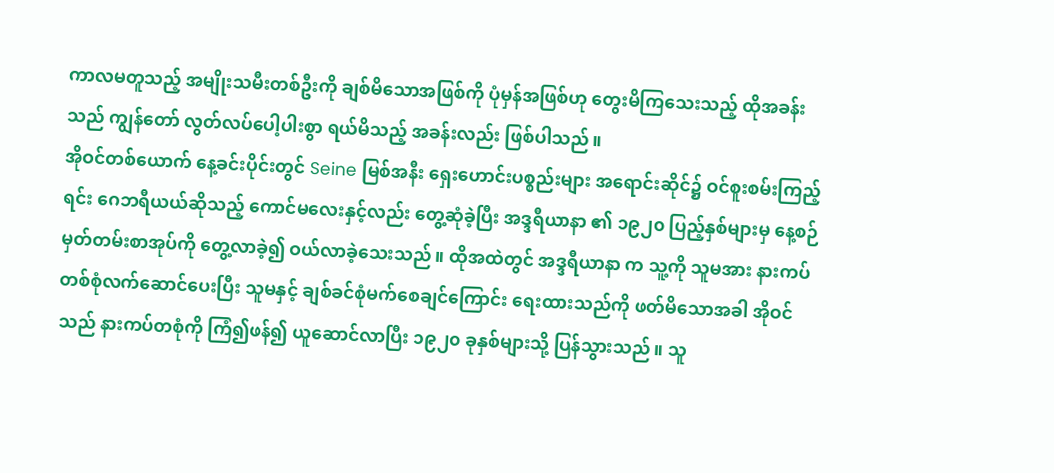ကာလမတူသည့် အမျိုးသမီးတစ်ဦးကို ချစ်မိသောအဖြစ်ကို ပုံမှန်အဖြစ်ဟု တွေးမိကြသေးသည့် ထိုအခန်းသည် ကျွန်တော် လွတ်လပ်ပေါ့ပါးစွာ ရယ်မိသည့် အခန်းလည်း ဖြစ်ပါသည်။
အိုဝင်တစ်ယောက် နေ့ခင်းပိုင်းတွင် Seine မြစ်အနီး ရှေးဟောင်းပစ္စည်းများ အရောင်းဆိုင်၌ ဝင်စူးစမ်းကြည့်ရင်း ဂေဘရီယယ်ဆိုသည့် ကောင်မလေးနှင့်လည်း တွေ့ဆုံခဲ့ပြီး အဒ္ဒရီယာနာ ၏ ၁၉၂၀ ပြည့်နှစ်များမှ နေ့စဉ်မှတ်တမ်းစာအုပ်ကို တွေ့လာခဲ့၍ ဝယ်လာခဲ့သေးသည်။ ထိုအထဲတွင် အဒ္ဒရီယာနာ က သူ့ကို သူမအား နားကပ်တစ်စုံလက်ဆောင်ပေးပြီး သူမနှင့် ချစ်ခင်စုံမက်စေချင်ကြောင်း ရေးထားသည်ကို ဖတ်မိသောအခါ အိုဝင်သည် နားကပ်တစုံကို ကြံ၍ဖန်၍ ယူဆောင်လာပြီး ၁၉၂၀ ခုနှစ်များသို့ ပြန်သွားသည်။ သူ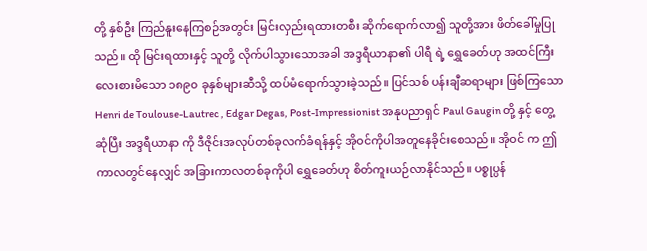တို့ နှစ်ဦး ကြည်နူးနေကြစဉ်အတွင်း မြင်းလှည်းရထားတစီး ဆိုက်ရောက်လာ၍ သူတို့အား ဖိတ်ခေါ်မှုပြုသည်။ ထို မြင်းရထားနှင့် သူတို့ လိုက်ပါသွားသောအခါ အဒ္ဒရီယာနာ၏ ပါရီ ရဲ့ ရွှေခေတ်ဟု အထင်ကြီးလေးစားမိသော ၁၈၉၀ ခုနှစ်များဆီသို့ ထပ်မံရောက်သွားခဲ့သည်။ ပြင်သစ် ပန်းချီဆရာများ ဖြစ်ကြသော Henri de Toulouse-Lautrec , Edgar Degas, Post-Impressionist အနုပညာရှင် Paul Gaugin တို့ နှင့် တွေ့ဆုံပြီး အဒ္ဒရီယာနာ ကို ဒီဇိုင်းအလုပ်တစ်ခုလက်ခံရန်နှင့် အိုဝင်ကိုပါအတူနေခိုင်းစေသည်။ အိုဝင် က ဤကာလတွင်နေလျှင် အခြားကာလတစ်ခုကိုပါ ရွှေခေတ်ဟု စိတ်ကူးယဉ်လာနိုင်သည်။ ပစ္စုပ္ပန်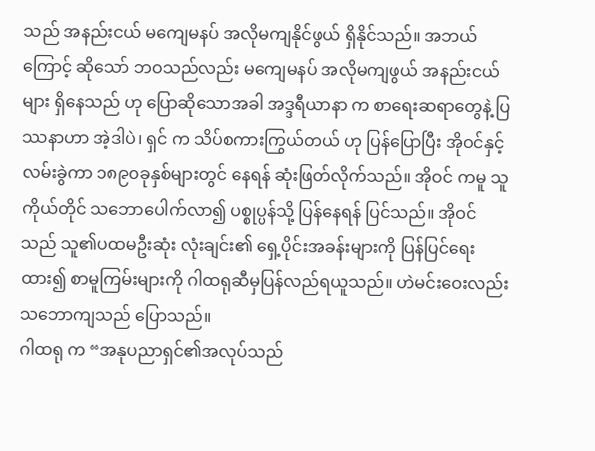သည် အနည်းငယ် မကျေမနပ် အလိုမကျနိုင်ဖွယ် ရှိနိုင်သည်။ အဘယ်ကြောင့် ဆိုသော် ဘဝသည်လည်း မကျေမနပ် အလိုမကျဖွယ် အနည်းငယ်များ ရှိနေသည် ဟု ပြောဆိုသောအခါ အဒ္ဒရီယာနာ က စာရေးဆရာတွေနဲ့ ပြဿနာဟာ အဲ့ဒါပဲ၊ ရှင် က သိပ်စကားကြွယ်တယ် ဟု ပြန်ပြောပြီး အိုဝင်နှင့် လမ်းခွဲကာ ၁၈၉၀ခုနှစ်များတွင် နေရန် ဆုံးဖြတ်လိုက်သည်။ အိုဝင် ကမူ သူကိုယ်တိုင် သဘောပေါက်လာ၍ ပစ္စုပ္ပန်သို့ ပြန်နေရန် ပြင်သည်။ အိုဝင်သည် သူ၏ပထမဦးဆုံး လုံးချင်း၏ ရှေ့ပိုင်းအခန်းများကို ပြန်ပြင်ရေးထား၍ စာမူကြမ်းများကို ဂါထရုဆီမှပြန်လည်ရယူသည်။ ဟဲမင်းဝေးလည်း သဘောကျသည် ပြောသည်။
ဂါထရု က “အနုပညာရှင်၏အလုပ်သည်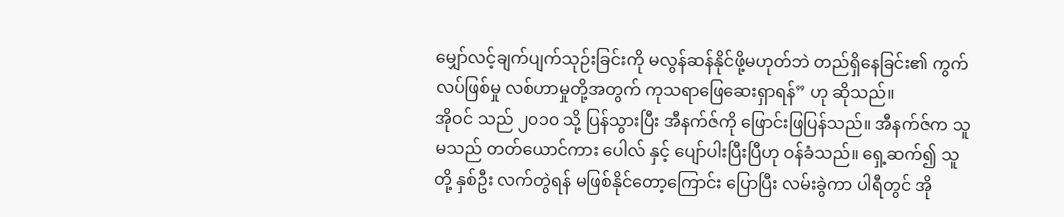မျှော်လင့်ချက်ပျက်သုဉ်းခြင်းကို မလွန်ဆန်နိုင်ဖို့မဟုတ်ဘဲ တည်ရှိနေခြင်း၏ ကွက်လပ်ဖြစ်မှု လစ်ဟာမှုတို့အတွက် ကုသရာဖြေဆေးရှာရန်” ဟု ဆိုသည်။
အိုဝင် သည် ၂၀၁၀ သို့ ပြန်သွားပြီး အီနက်ဇ်ကို ဖြောင်းဖြပြန်သည်။ အီနက်ဇ်က သူမသည် တတ်ယောင်ကား ပေါလ် နှင့် ပျော်ပါးပြီးပြီဟု ဝန်ခံသည်။ ရှေ့ဆက်၍ သူတို့ နှစ်ဦး လက်တွဲရန် မဖြစ်နိုင်တော့ကြောင်း ပြောပြီး လမ်းခွဲကာ ပါရီတွင် အို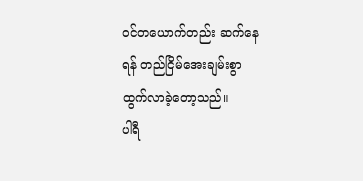ဝင်တယောက်တည်း ဆက်နေရန် တည်ငြိမ်အေးချမ်းစွာ ထွက်လာခဲ့တော့သည်။
ပါရီ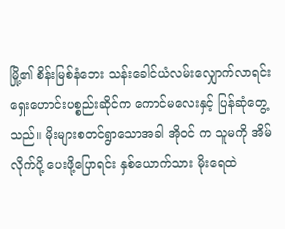မြို့၏ စိန်းမြစ်နံဘေး သန်းခေါင်ယံလမ်းလျှောက်လာရင်း ရှေးဟောင်းပစ္စည်းဆိုင်က ကောင်မလေးနှင့် ပြန်ဆုံတွေ့သည်။ မိုးများစတင်ရွာသောအခါ အိုဝင် က သူမကို အိမ်လိုက်ပို့ ပေးဖို့ပြောရင်း နှစ်ယောက်သား မိုးရေထဲ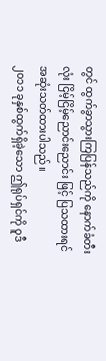တွင် ထွက်ခွာသွားကြပြန်သည်ကို နောက်ခံတီးလုံး ငြိမ့်ငြိမ့်ညောင်းညောင်း ဖြင့် ပြသထားရင် အဆုံးသတ်ထားပါသည်။
၂၀၁၁ ခုနှစ်ထွက်ရှိခဲ့သော ဤရုပ်ရှင်ကို ဝူဒီ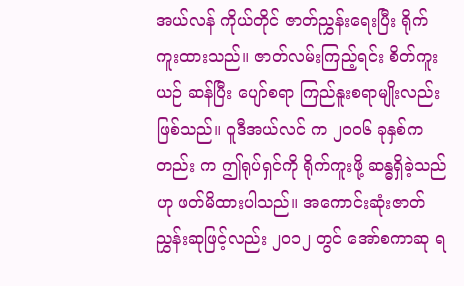အယ်လန် ကိုယ်တိုင် ဇာတ်ညွှန်းရေးပြီး ရိုက်ကူးထားသည်။ ဇာတ်လမ်းကြည့်ရင်း စိတ်ကူးယဉ် ဆန်ပြီး ပျော်စရာ ကြည်နူးစရာမျိုးလည်း ဖြစ်သည်။ ဝူဒီအယ်လင် က ၂၀၀၆ ခုနှစ်ကတည်း က ဤရုပ်ရှင်ကို ရိုက်ကူးဖို့ ဆန္ဓရှိခဲ့သည်ဟု ဖတ်မိထားပါသည်။ အကောင်းဆုံးဇာတ်ညွှန်းဆုဖြင့်လည်း ၂၀၁၂ တွင် အော်စကာဆု ရ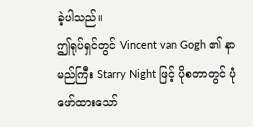ခဲ့ပါသည်။
ဤရုပ်ရှင်တွင် Vincent van Gogh ၏ နာမည်ကြီး Starry Night ဖြင့် ပိုစတာတွင် ပုံဖော်ထားသော်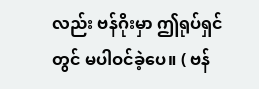လည်း ဗန်ဂိုးမှာ ဤရုပ်ရှင်တွင် မပါဝင်ခဲ့ပေ။ ( ဗန်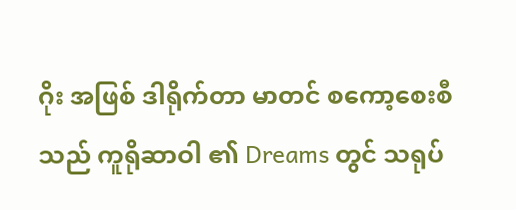ဂိုး အဖြစ် ဒါရိုက်တာ မာတင် စကော့စေးစီ သည် ကူရိုဆာဝါ ၏ Dreams တွင် သရုပ်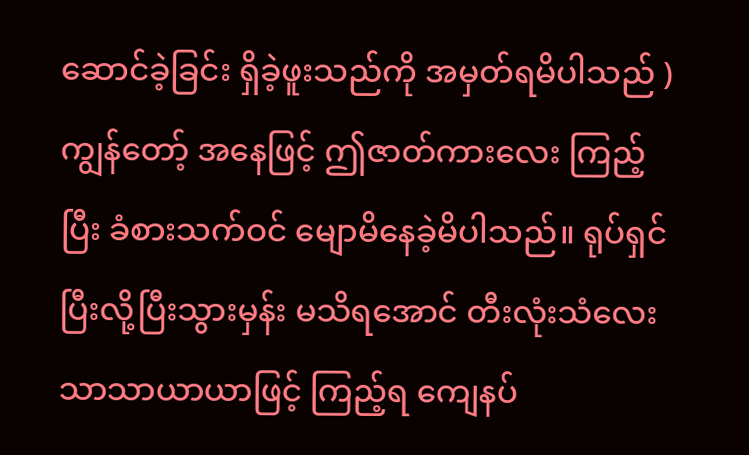ဆောင်ခဲ့ခြင်း ရှိခဲ့ဖူးသည်ကို အမှတ်ရမိပါသည် )
ကျွန်တော့် အနေဖြင့် ဤဇာတ်ကားလေး ကြည့်ပြီး ခံစားသက်ဝင် မျောမိနေခဲ့မိပါသည်။ ရုပ်ရှင် ပြီးလို့ပြီးသွားမှန်း မသိရအောင် တီးလုံးသံလေး သာသာယာယာဖြင့် ကြည့်ရ ကျေနပ်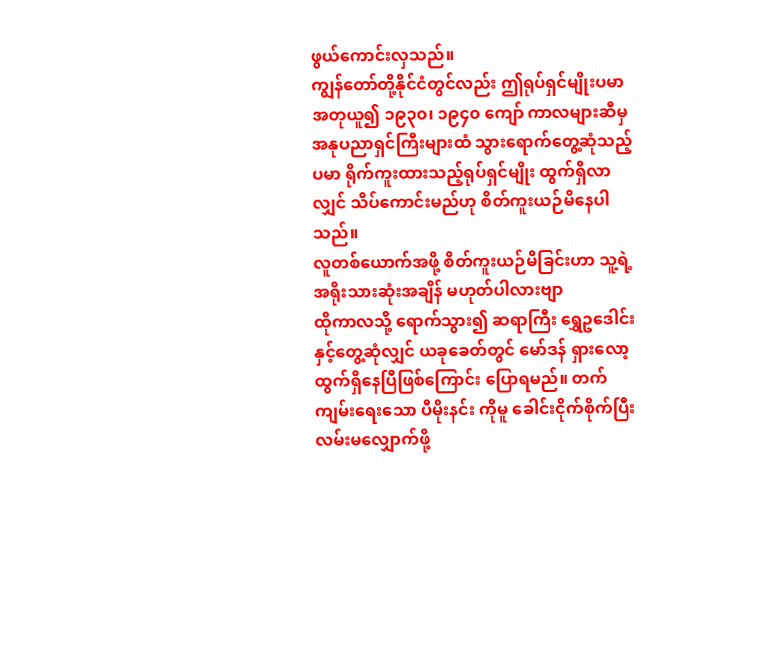ဖွယ်ကောင်းလှသည်။
ကျွန်တော်တို့နိုင်ငံတွင်လည်း ဤရုပ်ရှင်မျိုးပမာ အတုယူ၍ ၁၉၃၀၊ ၁၉၄၀ ကျော် ကာလများဆီမှ အနုပညာရှင်ကြီးများထံ သွားရောက်တွေ့ဆုံသည့်ပမာ ရိုက်ကူးထားသည့်ရုပ်ရှင်မျိုး ထွက်ရှိလာလျှင် သိပ်ကောင်းမည်ဟု စိတ်ကူးယဉ်မိနေပါသည်။
လူတစ်ယောက်အဖို့ စိတ်ကူးယဉ်မိခြင်းဟာ သူ့ရဲ့ အရိုးသားဆုံးအချိန် မဟုတ်ပါလားဗျာ
ထိုကာလသို့ ရောက်သွား၍ ဆရာကြီး ရွှေဥဒေါင်းနှင့်တွေ့ဆုံလျှင် ယခုခေတ်တွင် မော်ဒန် ရှားလော့ ထွက်ရှိနေပြီဖြစ်ကြောင်း ပြောရမည်။ တက်ကျမ်းရေးသော ပီမိုးနင်း ကိုမူ ခေါင်းငိုက်စိုက်ပြီး လမ်းမလျှောက်ဖို့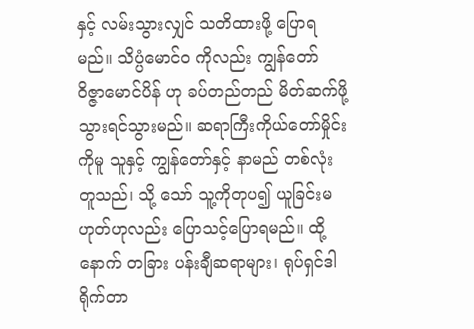နှင့် လမ်းသွားလျှင် သတိထားဖို့ ပြောရမည်။ သိပ္ပံမောင်ဝ ကိုလည်း ကျွန်တော် ဝိဇ္ဇာမောင်ပိန် ဟု ခပ်တည်တည် မိတ်ဆက်ဖို့ သွားရင်သွားမည်။ ဆရာကြီးကိုယ်တော်မှိုင်း ကိုမူ သူနှင့် ကျွန်တော်နှင့် နာမည် တစ်လုံး တူသည်၊ သို့ သော် သူ့ကိုတုပ၍ ယူခြင်းမဟုတ်ဟုလည်း ပြောသင့်ပြောရမည်။ ထို့နောက် တခြား ပန်းချီဆရာများ၊ ရုပ်ရှင်ဒါရိုက်တာ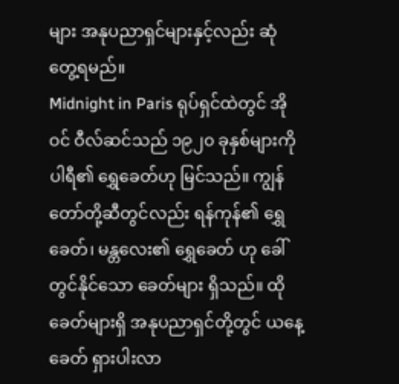များ အနုပညာရှင်များနှင့်လည်း ဆုံတွေ့ရမည်။
Midnight in Paris ရုပ်ရှင်ထဲတွင် အိုဝင် ဝီလ်ဆင်သည် ၁၉၂၀ ခုနှစ်များကို ပါရီ၏ ရွှေခေတ်ဟု မြင်သည်။ ကျွန်တော်တို့ဆီတွင်လည်း ရန်ကုန်၏ ရွှေခေတ်၊ မန္တလေး၏ ရွှေခေတ် ဟု ခေါ်တွင်နိုင်သော ခေတ်များ ရှိသည်။ ထိုခေတ်များရှိ အနုပညာရှင်တို့တွင် ယနေ့ ခေတ် ရှားပါးလာ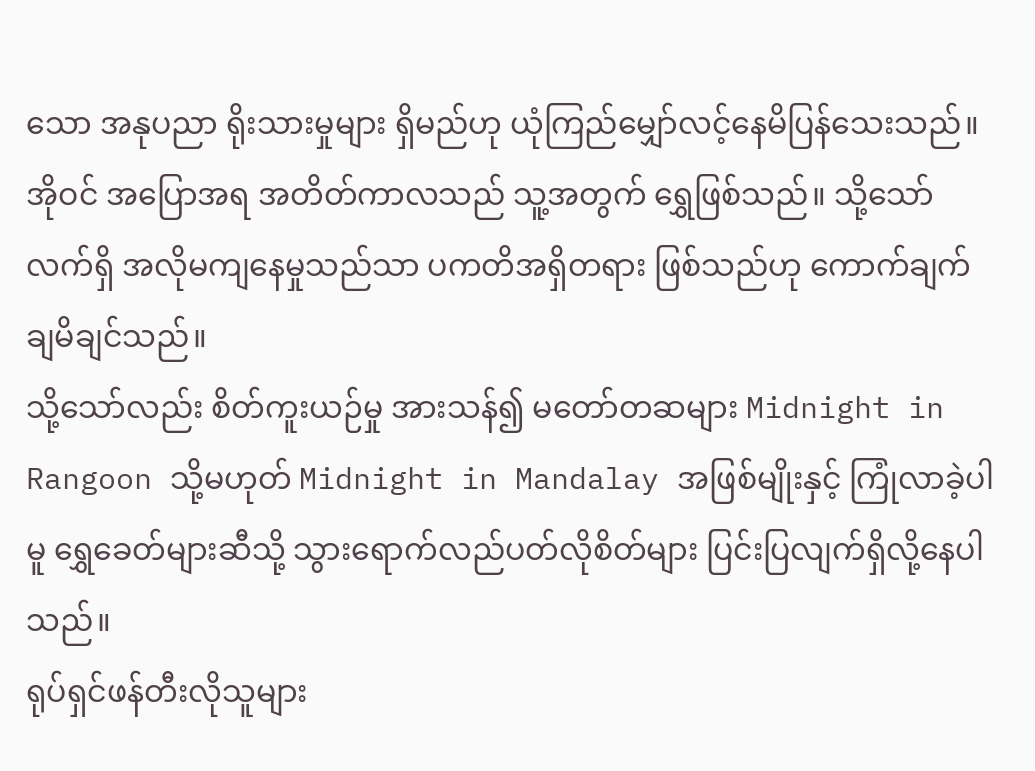သော အနုပညာ ရိုးသားမှုများ ရှိမည်ဟု ယုံကြည်မျှော်လင့်နေမိပြန်သေးသည်။ အိုဝင် အပြောအရ အတိတ်ကာလသည် သူ့အတွက် ရွှေဖြစ်သည်။ သို့သော် လက်ရှိ အလိုမကျနေမှုသည်သာ ပကတိအရှိတရား ဖြစ်သည်ဟု ကောက်ချက်ချမိချင်သည်။
သို့သော်လည်း စိတ်ကူးယဉ်မှု အားသန်၍ မတော်တဆများ Midnight in Rangoon သို့မဟုတ် Midnight in Mandalay အဖြစ်မျိုးနှင့် ကြုံလာခဲ့ပါမူ ရွှေခေတ်များဆီသို့ သွားရောက်လည်ပတ်လိုစိတ်များ ပြင်းပြလျက်ရှိလို့နေပါသည်။
ရုပ်ရှင်ဖန်တီးလိုသူများ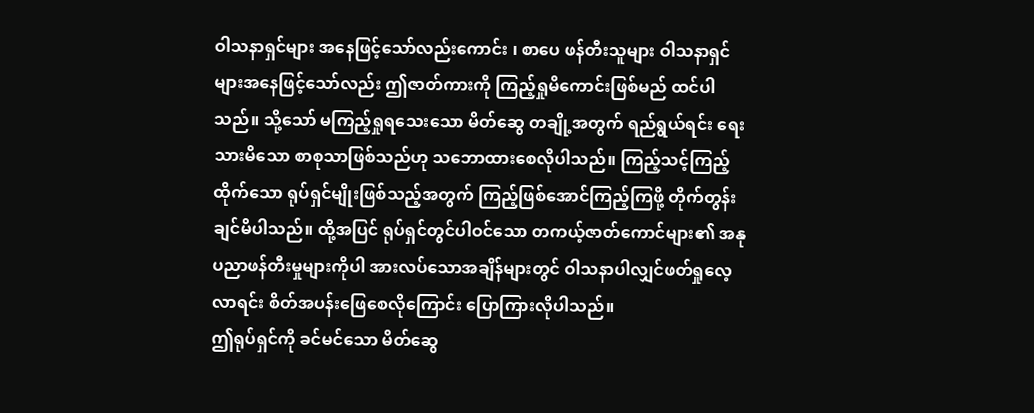ဝါသနာရှင်များ အနေဖြင့်သော်လည်းကောင်း ၊ စာပေ ဖန်တီးသူများ ဝါသနာရှင်များအနေဖြင့်သော်လည်း ဤဇာတ်ကားကို ကြည့်ရှုမိကောင်းဖြစ်မည် ထင်ပါသည်။ သို့သော် မကြည့်ရှုရသေးသော မိတ်ဆွေ တချို့အတွက် ရည်ရွယ်ရင်း ရေးသားမိသော စာစုသာဖြစ်သည်ဟု သဘောထားစေလိုပါသည်။ ကြည့်သင့်ကြည့်ထိုက်သော ရုပ်ရှင်မျိုးဖြစ်သည့်အတွက် ကြည့်ဖြစ်အောင်ကြည့်ကြဖို့ တိုက်တွန်းချင်မိပါသည်။ ထို့အပြင် ရုပ်ရှင်တွင်ပါဝင်သော တကယ့်ဇာတ်ကောင်များ၏ အနုပညာဖန်တီးမှုများကိုပါ အားလပ်သောအချိန်များတွင် ဝါသနာပါလျှင်ဖတ်ရှုလေ့လာရင်း စိတ်အပန်းဖြေစေလိုကြောင်း ပြောကြားလိုပါသည်။
ဤရုပ်ရှင်ကို ခင်မင်သော မိတ်ဆွေ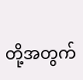တို့အတွက်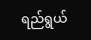ရည်ရွယ်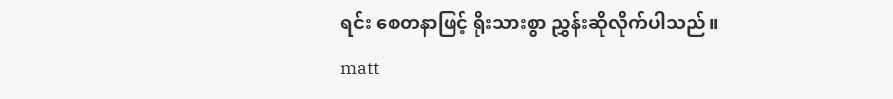ရင်း စေတနာဖြင့် ရိုးသားစွာ ညွှန်းဆိုလိုက်ပါသည်။
matt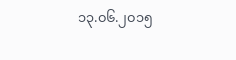၁၃.၀၆.၂၀၁၅